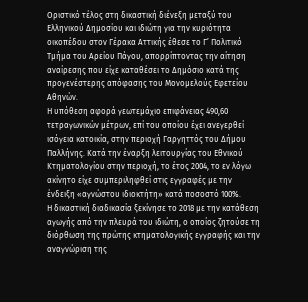Οριστικό τέλος στη δικαστική διένεξη μεταξύ του Ελληνικού Δημοσίου και ιδιώτη για την κυριότητα οικοπέδου στον Γέρακα Αττικής έθεσε το Γ’ Πολιτικό Τμήμα του Αρείου Πάγου, απορρίπτοντας την αίτηση αναίρεσης που είχε καταθέσει το Δημόσιο κατά της προγενέστερης απόφασης του Μονομελούς Εφετείου Αθηνών.
Η υπόθεση αφορά γεωτεμάχιο επιφάνειας 490,60 τετραγωνικών μέτρων, επί του οποίου έχει ανεγερθεί ισόγεια κατοικία, στην περιοχή Γαργηττός του Δήμου Παλλήνης. Κατά την έναρξη λειτουργίας του Εθνικού Κτηματολογίου στην περιοχή, το έτος 2004, το εν λόγω ακίνητο είχε συμπεριληφθεί στις εγγραφές με την ένδειξη «αγνώστου ιδιοκτήτη» κατά ποσοστό 100%.
Η δικαστική διαδικασία ξεκίνησε το 2018 με την κατάθεση αγωγής από την πλευρά του ιδιώτη, ο οποίος ζητούσε τη διόρθωση της πρώτης κτηματολογικής εγγραφής και την αναγνώριση της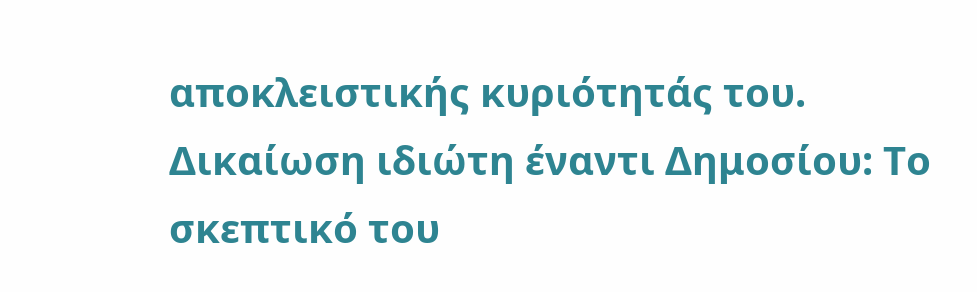αποκλειστικής κυριότητάς του.
Δικαίωση ιδιώτη έναντι Δημοσίου: Το σκεπτικό του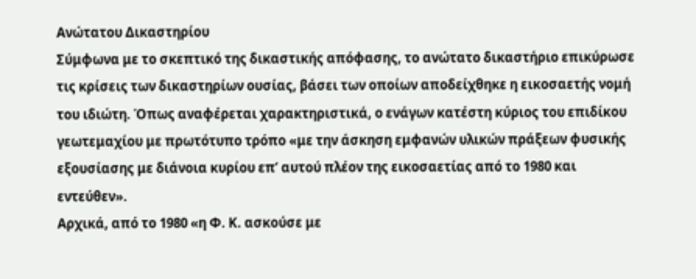Ανώτατου Δικαστηρίου
Σύμφωνα με το σκεπτικό της δικαστικής απόφασης, το ανώτατο δικαστήριο επικύρωσε τις κρίσεις των δικαστηρίων ουσίας, βάσει των οποίων αποδείχθηκε η εικοσαετής νομή του ιδιώτη. Όπως αναφέρεται χαρακτηριστικά, ο ενάγων κατέστη κύριος του επιδίκου γεωτεμαχίου με πρωτότυπο τρόπο «με την άσκηση εμφανών υλικών πράξεων φυσικής εξουσίασης με διάνοια κυρίου επ’ αυτού πλέον της εικοσαετίας από το 1980 και εντεύθεν».
Αρχικά, από το 1980 «η Φ. Κ. ασκούσε με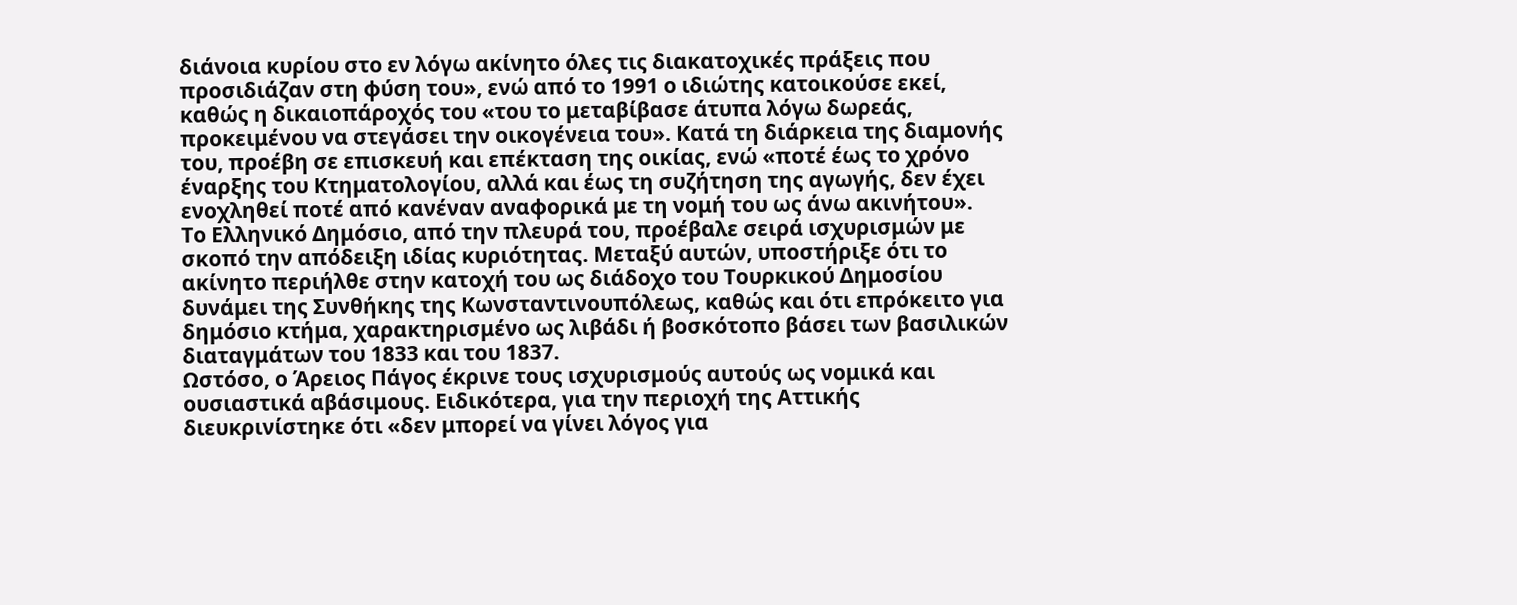διάνοια κυρίου στο εν λόγω ακίνητο όλες τις διακατοχικές πράξεις που προσιδιάζαν στη φύση του», ενώ από το 1991 ο ιδιώτης κατοικούσε εκεί, καθώς η δικαιοπάροχός του «του το μεταβίβασε άτυπα λόγω δωρεάς, προκειμένου να στεγάσει την οικογένεια του». Κατά τη διάρκεια της διαμονής του, προέβη σε επισκευή και επέκταση της οικίας, ενώ «ποτέ έως το χρόνο έναρξης του Κτηματολογίου, αλλά και έως τη συζήτηση της αγωγής, δεν έχει ενοχληθεί ποτέ από κανέναν αναφορικά με τη νομή του ως άνω ακινήτου».
Το Ελληνικό Δημόσιο, από την πλευρά του, προέβαλε σειρά ισχυρισμών με σκοπό την απόδειξη ιδίας κυριότητας. Μεταξύ αυτών, υποστήριξε ότι το ακίνητο περιήλθε στην κατοχή του ως διάδοχο του Τουρκικού Δημοσίου δυνάμει της Συνθήκης της Κωνσταντινουπόλεως, καθώς και ότι επρόκειτο για δημόσιο κτήμα, χαρακτηρισμένο ως λιβάδι ή βοσκότοπο βάσει των βασιλικών διαταγμάτων του 1833 και του 1837.
Ωστόσο, ο Άρειος Πάγος έκρινε τους ισχυρισμούς αυτούς ως νομικά και ουσιαστικά αβάσιμους. Ειδικότερα, για την περιοχή της Αττικής διευκρινίστηκε ότι «δεν μπορεί να γίνει λόγος για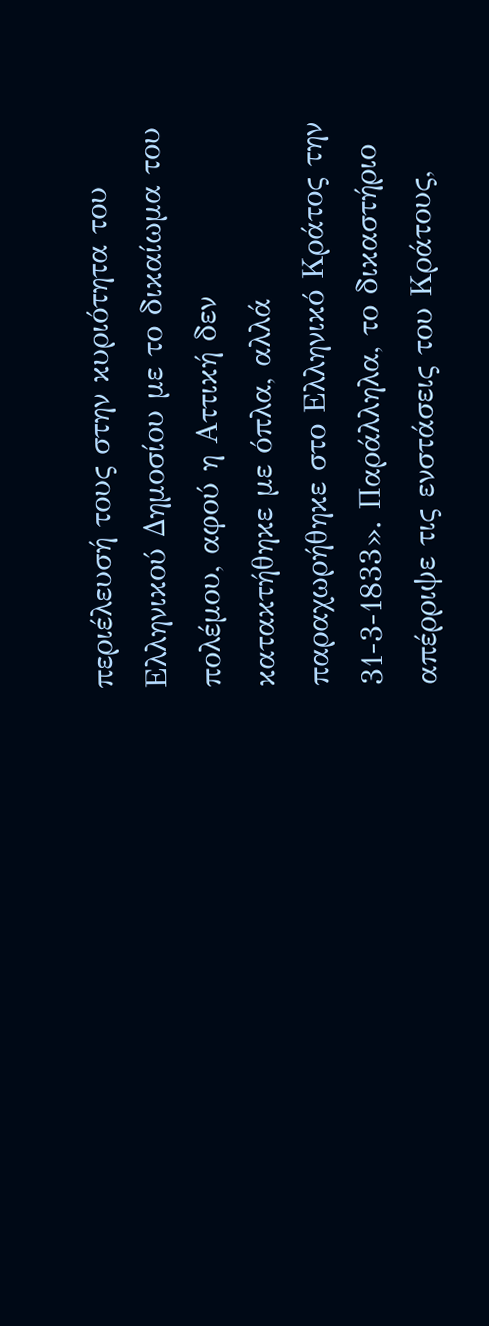περιέλευσή τους στην κυριότητα του Ελληνικού Δημοσίου με το δικαίωμα του πολέμου, αφού η Αττική δεν κατακτήθηκε με όπλα, αλλά παραχωρήθηκε στο Ελληνικό Κράτος την 31-3-1833». Παράλληλα, το δικαστήριο απέρριψε τις ενστάσεις του Κράτους,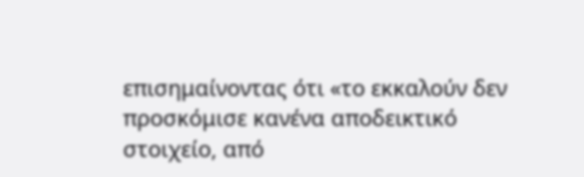επισημαίνοντας ότι «το εκκαλούν δεν προσκόμισε κανένα αποδεικτικό στοιχείο, από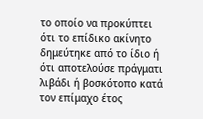το οποίο να προκύπτει ότι το επίδικο ακίνητο δημεύτηκε από το ίδιο ή ότι αποτελούσε πράγματι λιβάδι ή βοσκότοπο κατά τον επίμαχο έτος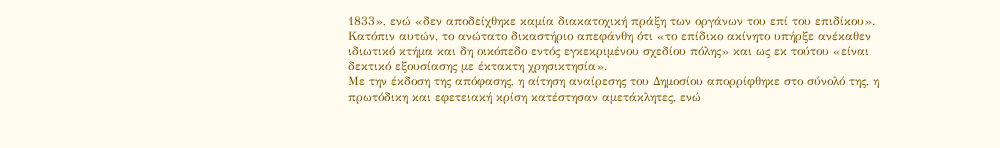1833», ενώ «δεν αποδείχθηκε καμία διακατοχική πράξη των οργάνων του επί του επιδίκου».
Κατόπιν αυτών, το ανώτατο δικαστήριο απεφάνθη ότι «το επίδικο ακίνητο υπήρξε ανέκαθεν ιδιωτικό κτήμα και δη οικόπεδο εντός εγκεκριμένου σχεδίου πόλης» και ως εκ τούτου «είναι δεκτικό εξουσίασης με έκτακτη χρησικτησία».
Με την έκδοση της απόφασης, η αίτηση αναίρεσης του Δημοσίου απορρίφθηκε στο σύνολό της, η πρωτόδικη και εφετειακή κρίση κατέστησαν αμετάκλητες, ενώ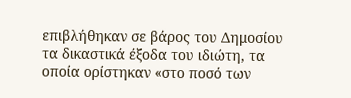επιβλήθηκαν σε βάρος του Δημοσίου τα δικαστικά έξοδα του ιδιώτη, τα οποία ορίστηκαν «στο ποσό των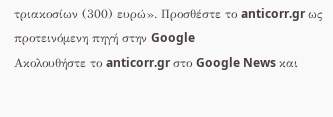τριακοσίων (300) ευρώ». Προσθέστε το anticorr.gr ως
προτεινόμενη πηγή στην Google
Ακολουθήστε το anticorr.gr στο Google News και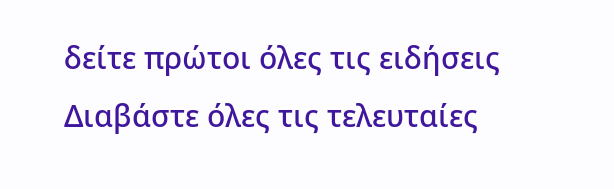δείτε πρώτοι όλες τις ειδήσεις
Διαβάστε όλες τις τελευταίες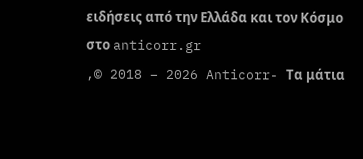ειδήσεις από την Ελλάδα και τον Κόσμο στο anticorr.gr
,© 2018 – 2026 Anticorr- Τα μάτια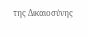της Δικαιοσύνης